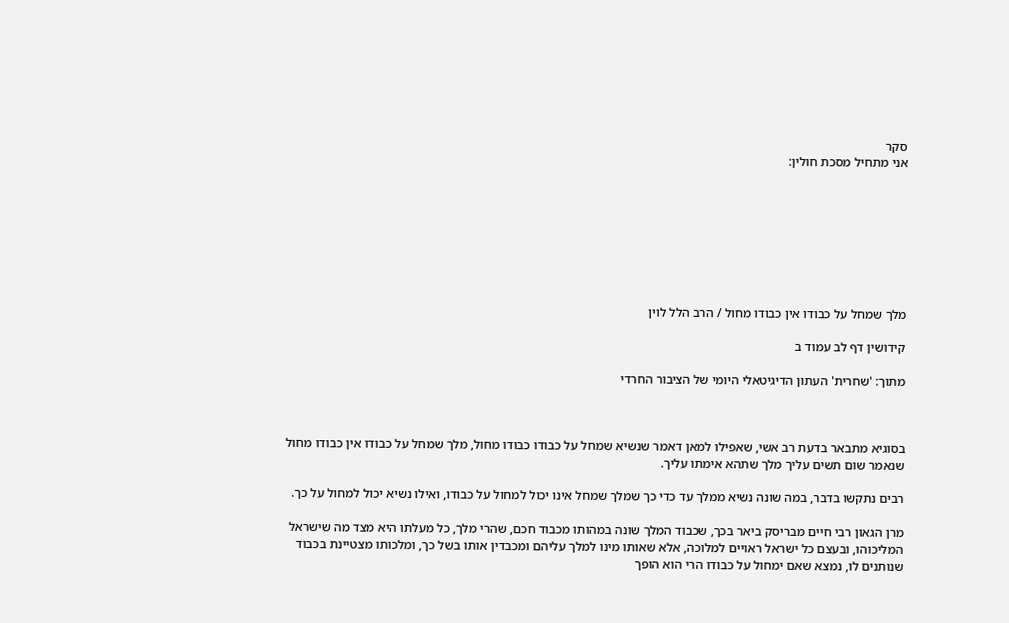סקר
אני מתחיל מסכת חולין:








מלך שמחל על כבודו אין כבודו מחול / הרב הלל לוין

קידושין דף לב עמוד ב

מתוך: 'שחרית' העתון הדיגיטאלי היומי של הציבור החרדי



בסוגיא מתבאר בדעת רב אשי, שאפילו למאן דאמר שנשיא שמחל על כבודו כבודו מחול, מלך שמחל על כבודו אין כבודו מחול שנאמר שום תשים עליך מלך שתהא אימתו עליך.

רבים נתקשו בדבר, במה שונה נשיא ממלך עד כדי כך שמלך שמחל אינו יכול למחול על כבודו, ואילו נשיא יכול למחול על כך.

מרן הגאון רבי חיים מבריסק ביאר בכך, שכבוד המלך שונה במהותו מכבוד חכם, שהרי מלך, כל מעלתו היא מצד מה שישראל המליכוהו, ובעצם כל ישראל ראויים למלוכה, אלא שאותו מינו למלך עליהם ומכבדין אותו בשל כך, ומלכותו מצטיינת בכבוד שנותנים לו, נמצא שאם ימחול על כבודו הרי הוא הופך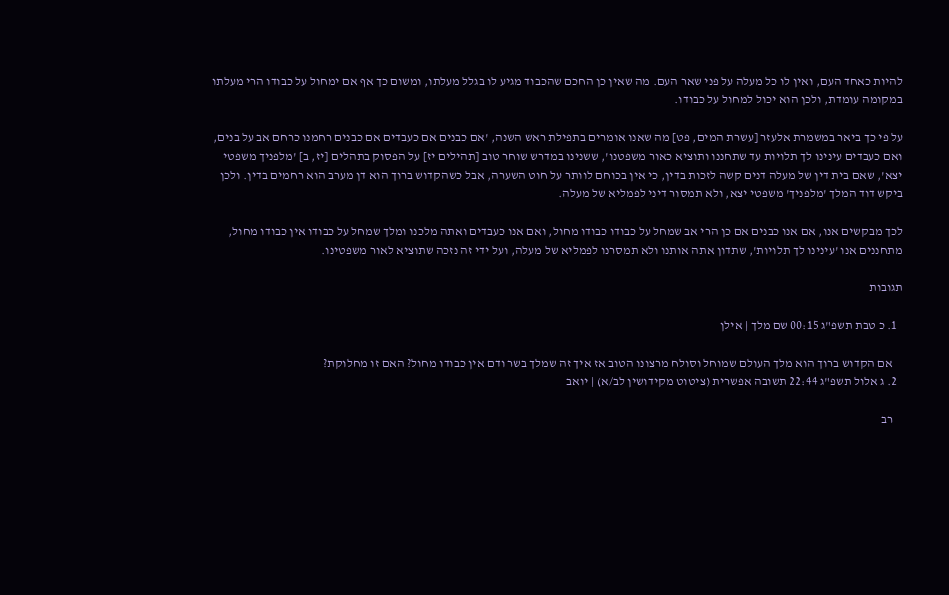להיות כאחד העם, ואין לו כל מעלה על פני שאר העם. מה שאין כן החכם שהכבוד מגיע לו בגלל מעלתו, ומשום כך אף אם ימחול על כבודו הרי מעלתו במקומה עומדת, ולכן הוא יכול למחול על כבודו.

על פי כך ביאר במשמרת אלעזר [עשרת המים, פט] מה שאנו אומרים בתפילת ראש השנה, 'אם כבנים אם כעבדים אם כבנים רחמנו כרחם אב על בנים, ואם כעבדים עינינו לך תלויות עד שתחננו ותוציא כאור משפטנו', ששנינו במדרש שוחר טוב [תהילים יז] על הפסוק בתהלים [יז, ב] 'מלפניך משפטי יצא', שאם בית דין של מעלה דנים קשה לזכות בדין, כי אין בכוחם לוותר על חוט השערה, אבל כשהקדוש ברוך הוא דן מערב הוא רחמים בדין. ולכן ביקש דוד המלך 'מלפניך' משפטי יצא, ולא תמסור דיני לפמליא של מעלה.

לכך מבקשים אנו, אם אנו כבנים אם כן הרי אב שמחל על כבודו כבודו מחול, ואם אנו כעבדים ואתה מלכנו ומלך שמחל על כבודו אין כבודו מחול, מתחננים אנו 'עינינו לך תלויות', שתדון אתה אותנו ולא תמסרנו לפמליא של מעלה, ועל ידי זה נזכה שתוציא לאור משפטינו.

תגובות

  1. כ טבת תשפ"ג 00:15 שם מלך | אילן

    אם הקדוש ברוך הוא מלך העולם שמוחל וסולח מרצונו הטוב אז איך זה שמלך בשר ודם אין כבודו מחול? האם זו מחלוקת?
  2. ג אלול תשפ"ג 22:44 תשובה אפשרית (ציטוט מקידושין לב/א) | יואב

    רב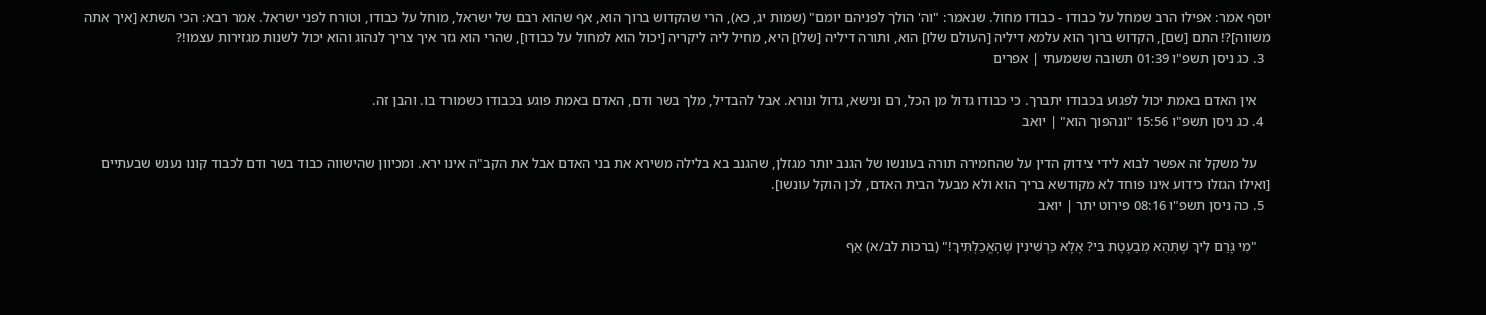יוסף אמר: אפילו הרב שמחל על כבודו - כבודו מחול. שנאמר: "וה' הולך לפניהם יומם" (שמות יג, כא), הרי שהקדוש ברוך הוא, אף שהוא רבם של ישראל, מוחל על כבודו, וטורח לפני ישראל. אמר רבא: הכי השתא [איך אתה משווה]?! התם [שם], הקדוש ברוך הוא עלמא דיליה [העולם שלו] הוא, ותורה דיליה [שלו] היא, מחיל ליה ליקריה [יכול הוא למחול על כבודו], שהרי הוא גזר איך צריך לנהוג והוא יכול לשנות מגזירות עצמו!?
  3. כג ניסן תשפ"ו 01:39 תשובה ששמעתי | אפרים

    אין האדם באמת יכול לפגוע בכבודו יתברך. כי כבודו גדול מן הכל, רם ונישא, גדול ונורא. אבל להבדיל, מלך בשר ודם, האדם באמת פוגע בכבודו כשמורד בו. והבן זה.
  4. כג ניסן תשפ"ו 15:56 "ונהפוך הוא" | יואב

    על משקל זה אפשר לבוא לידי צידוק הדין על שהחמירה תורה בעונשו של הגנב יותר מגזלן, שהגנב בא בלילה משירא את בני האדם אבל את הקב"ה אינו ירא. ומכיוון שהישווה כבוד בשר ודם לכבוד קונו נענש שבעתיים [ואילו הגזלו כידוע אינו פוחד לא מקודשא בריך הוא ולא מבעל הבית האדם, לכן הוקל עונשו].
  5. כה ניסן תשפ"ו 08:16 פירוט יתר | יואב

    "מִי גָּרַם לִיךְ שֶׁתְּהֵא מְבַעֶטֶת בִּי? אֶלָּא כַּרְשִׁינִין שֶׁהֶאֱכַלְתִּיךְ!" (ברכות לב/א) אַף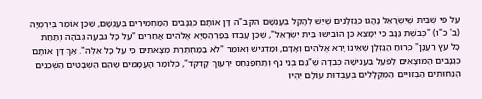עַל פִּי שֶׁבֵּית שֶׁיִּשְׂרָאֵל נָהֲגוּ כְּגַזְלָנִים שֶׁיֵּשׁ לְהָקֵל בְּעָנְשָׁם הקב"ה דָּן אוֹתָם כְּגַנָּבִים הַמַּחְמִירִים בְּעָנְשָׁם, שֶׁכֵּן אוֹמֵר בְּיִרְמְיָה (ב' כ"ו) "כְּבֹשֶׁת גַּנָּב כִּי יִמָּצֵא כֵּן הוֹבִישׁוּ בֵּית יִשְׂרָאֵל", שֶׁכֵּן עָבְדוּ בְּפַרְהֶסְיָא אֱלֹהִים אֲחֵרִים "עַל כָּל גִּבְעָה גְּבֹהָה וְתַחַת כָּל עֵץ רַעֲנָן" כְּרוּחַ הַגַּזְלָן שֶׁאֵינוֹ יָרֵא אֱלֹהִים וְאָדָם, וּמַדְגִּישׁ וְאוֹמֵר "לֹא בַמַּחְתֶּרֶת מְצָאתִים כִּי עַל כָּל אֵלֶּה". אַךְ דָּן אוֹתָם כְּגַנָּבִים הַמּוּצָאִים לַפֹּעַל בַּעֲנִישָׁה כְּבֵדָה שֶׁ"גַּם בְּנֵי נֹף וְתַחְפַּנְחֵס יִרְעוּךְ קָדְקֹד", כְּלוֹמַר הָעֲמָמִים שֶׁהֵם הַשְּׁבָטִים הַשְּׁכֵנִים הַנְּחוּתִים הַבְּזוּיִים הַמְּקֻלָּלִים בְּעַבְדוּת עוֹלָם יִהְיוּ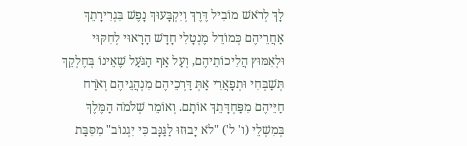לָךְ לְרֹאשׁ מוֹבִיל דֶּרֶךְ וְיִקְבָּעוּךְ נָפֶשׁ בִּגְרִירָתֵךְ אַחֲרֵיהֶם כְּמוֹדֵל מֶנְטָלִי חָדָשׁ הָרָאוּי לְחִקּוּי וּלְאִמּוּץ הֲלִיכוֹתֵיהֶם, וְעַל אַף הַגֹּעַל שֶׁאֵינוֹ בְּחֶלְקֵךְ תְּשַׁבְּחִי וּתְפָאֲרִי אַתְּ דַּרְכֵיהֶם מִנְהֲגֵיהֶם וְאֹרַח חַיֵּיהֶם מִפַּחְדָּתֵךְ אוֹתָם. וְאוֹמֵר שְׁלֹמֹה הַמֶּלֶךְ בְּמִשְׁלֵי (ו' ל') "לֹא יָבוּזוּ לַגַּנָּב כִּי יִגְנוֹב" מִסִּבַּת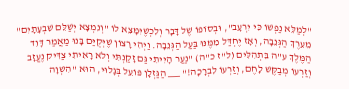"לְמַלֵּא נַפְשׁוֹ כִּי יִרְעָב", וּבְסוֹפוֹ שֶׁל דָּבָר וְלִכְשֶׁיִּמָּצֵא לוֹ "וְנִמְצָא יְשַׁלֵּם שִׁבְעָתָיִם" מֵעֵרֶךְ הַגְּנֵבָה, וְאָז יֶחְדַּל מִמֶּנּוּ בַּעַל הַגְּנֵבָה. וַיְהִי רָצוֹן שֶׁיְּקֻיַּם בָּנוּ מַאֲמַר דָּוִד הַמֶּלֶךְ ע"ה בִּתְהִלִּים (ל"ז כ"ה) "נַעַר הָיִיתִי גַּם זָקַנְתִּי וְלֹא רָאִיתִי צַדִּיק נֶעֱזָב וְזַרְעוֹ מְבַקֶּשׁ לָחֶם, וְזַרְעוֹ לִבְרָכָה!" ___ הַגַּזְלָן פּוֹעֵל בְּגָלוּי, הוּא "הִשְׁוָה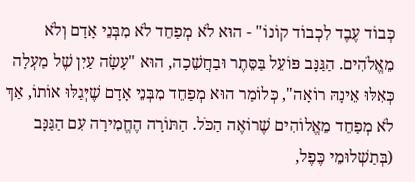כְּבוֹד עֶבֶד לִכְבוֹד קוֹנוֹ" - הוּא לֹא מְפַחֵד לֹא מִבְּנֵי אָדָם וְלֹא מֵאֱלֹהִים. הַגַּנָּב פּוֹעֵל בַּסֵּתֶר וּבַחֲשֵׁכָה, הוּא "עָשָׂה עַיִן שֶׁל מַעְלָה כְּאִלּוּ אֵינָהּ רוֹאָה", כְּלוֹמַר הוּא מְפַחֵד מִבְּנֵי אָדָם שֶׁיְּגַלּוּ אוֹתוֹ, אַךְ לֹא מְפַחֵד מֵאֱלוֹהִים שֶׁרוֹאֶה הַכֹּל. הַתּוֹרָה הֶחֱמִירָה עִם הַגַּנָּב (בְּתַשְׁלוּמֵי כֶּפֶל,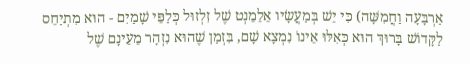אַרְבָּעָה וַחֲמִשָּׁה) כִּי יֵשׁ בְּמַעֲשָׂיו אֵלֵמֵנְט שֶׁל זִלְזוּל כְּלַפֵּי שָׁמַיִם - הוּא מִתְיַחֵס לַקָּדוֹשׁ בָּרוּךְ הוּא כְּאִלּוּ אֵינוֹ נִמְצָא שָׁם, בִּזְמַן שֶׁהוּא נִזְהָר מֵעֵינָם שֶׁל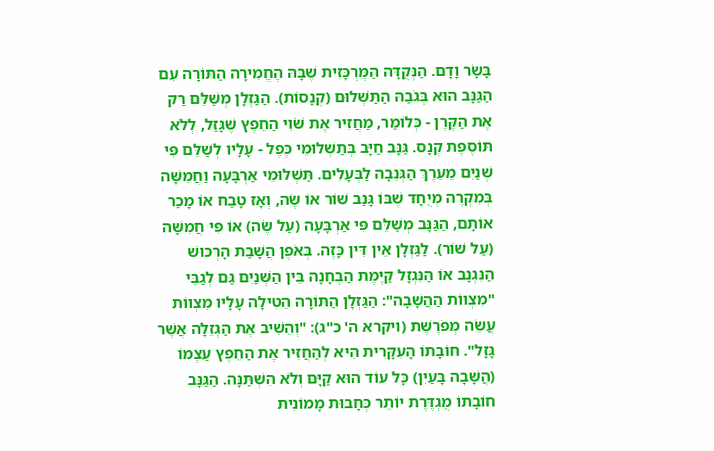בָּשָׂר וָדָם. הַנְּקֻדָּה הַמֶּרְכָּזִית שֶׁבָּהּ הֶחֱמִירָה הַתּוֹרָה עִם הַגַּנָּב הוּא בְּגֹבַהּ הַתַּשְׁלוּם (קְנָסוֹת). הַגַּזְלָן מְשַׁלֵּם רַק אֶת הַקֶּרֶן - כְּלוֹמַר, מַחֲזִיר אֶת שֹׁוִי הַחֵפֶץ שֶׁגָּזַל, לְלֹא תּוֹסֶפֶת קְנָס. גַּנָּב חַיָּב בְּתַשְׁלוּמֵי כֶּפֶל - עָלָיו לְשַׁלֵּם פִּי שְׁנַיִם מֵעֵרֶךְ הַגְּנֵבָה לַבְּעָלִים. תַּשְׁלוּמֵי אַרְבָּעָה וַחֲמִשָּׁה בְּמִקְרֶה מְיֻחָד שֶׁבּוֹ גָּנַב שׁוֹר אוֹ שֶׂה, וְאָז טָבַח אוֹ מָכַר אוֹתָם, הַגַּנָּב מְשַׁלֵּם פִּי אַרְבָּעָה (עַל שֶׂה) אוֹ פִּי חֲמִשָּׁה (עַל שׁוֹר). לַגַּזְלָן אֵין דִּין כָּזֶה. בְּאֹפֶן הֲשָׁבַת הָרְכוּשׁ הַנִּגְנָב אוֹ הַנִּגְזָל קַיֶּמֶת הַבְחָנָה בֵּין הַשְּׁנַיִם גַּם לְגַבֵּי "מִצְווֹת הַהֲשָׁבָה": הַגַּזְלָן הַתּוֹרָה הֵטִילָה עָלָיו מִצְווֹת עֲשֵׂה מְפֹרֶשֶׁת (ויקרא ה' כ"ג): "וְהֵשִׁיב אֶת הַגְּזֵלָה אֲשֶׁר גָּזָל". חוֹבָתוֹ הָעִקָּרִית הִיא לְהַחֲזִיר אֶת הַחֵפֶץ עַצְמוֹ (הֲשָׁבָה בָּעַיִן) כָּל עוֹד הוּא קַיָּם וְלֹא הִשְׁתַּנָּה. הַגַּנָּב חוֹבָתוֹ מֻגְדֶּרֶת יוֹתֵר כְּחָבוּת מָמוֹנִית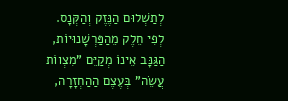לְתַשְׁלוּם הַנֶּזֶק וְהַקְּנָס. לְפִי חֵלֶק מֵהַפַּרְשָׁנוּיוֹת, הַגַּנָּב אֵינוֹ מְקַיֵּם "מִצְווֹת עֲשֵׂה" בְּעֶצֶם הַהַחְזָרָה,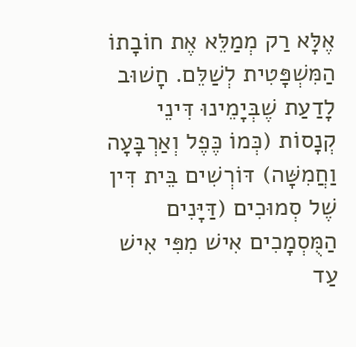אֶלָּא רַק מְמַלֵּא אֶת חוֹבָתוֹ הַמִּשְׁפָּטִית לְשַׁלֵּם. חָשׁוּב לָדַעַת שֶׁבְּיָמֵינוּ דִּינֵי קְנָסוֹת (כְּמוֹ כֶּפֶל וְאַרְבָּעָה וַחֲמִשָּׁה) דּוֹרְשִׁים בֵּית דִּין שֶׁל סְמוּכִים (דַּיָּנִים הַמֻּסְמָכִים אִישׁ מִפִּי אִישׁ עַד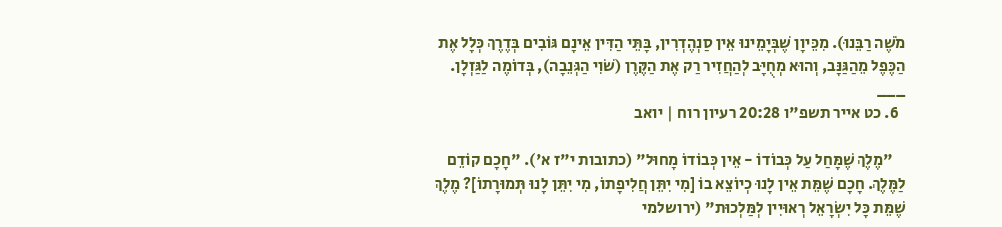מֹשֶׁה רַבֵּנוּ). מִכֵּיוָן שֶׁבְּיָמֵינוּ אֵין סַנְהֶדְרִין, בָּתֵּי הַדִּין אֵינָם גּוֹבִים בְּדֶרֶךְ כְּלָל אֶת הַכֶּפֶל מֵהַגַּנָּב, וְהוּא מְחֻיָּב לְהַחֲזִיר רַק אֶת הַקֶּרֶן (שֹׁוִי הַגְּנֵבָה), בְּדוֹמֶה לַגַּזְלָן. ___
  6. כט אייר תשפ"ו 20:28 רעיון רוח | יואב

    "מֶלֶךְ שֶׁמָּחַל עַל כְּבוֹדוֹ - אֵין כְּבוֹדוֹ מָחוּל" (כתובות י"ז א'). "חָכָם קוֹדֵם לַמֶּלֶךְ. חָכָם שֶׁמֵּת אֵין לָנוּ כְיוֹצֵא בוֹ [מִי יִתֵּן חֲלִיפָתוֹ, מִי יִתֵּן לָנוּ תְּמוּרָתוֹ]? מֶלֶךְ שֶׁמֵּת כָּל יִשְׂרָאֵל רְאוּיִין לְמַּלְכוּת" (ירושלמי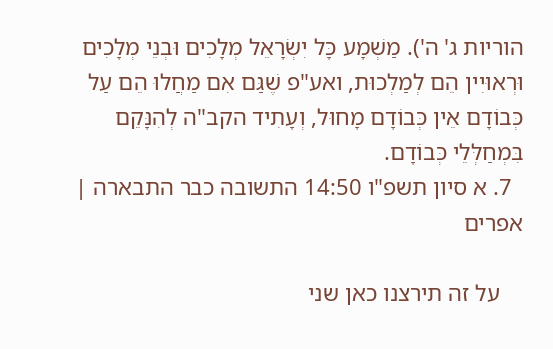הוריות ג' ה'). מַשְׁמָע כָּל יִשְׂרָאֵל מְלָכִים וּבְנֵי מְלָכִים וּרְאוּיִין הֵם לְמַלְכוּת, ואע"פ שֶׁגַּם אִם מַחֲלוּ הֵם עַל כְּבוֹדָם אֵין כְּבוֹדָם מָחוּל, וְעָתִיד הקב"ה לְהִנָּקֵם בִּמְחַלְּלֵי כְּבוֹדָם.
  7. א סיון תשפ"ו 14:50 התשובה כבר התבארה | אפרים

    על זה תירצנו כאן שני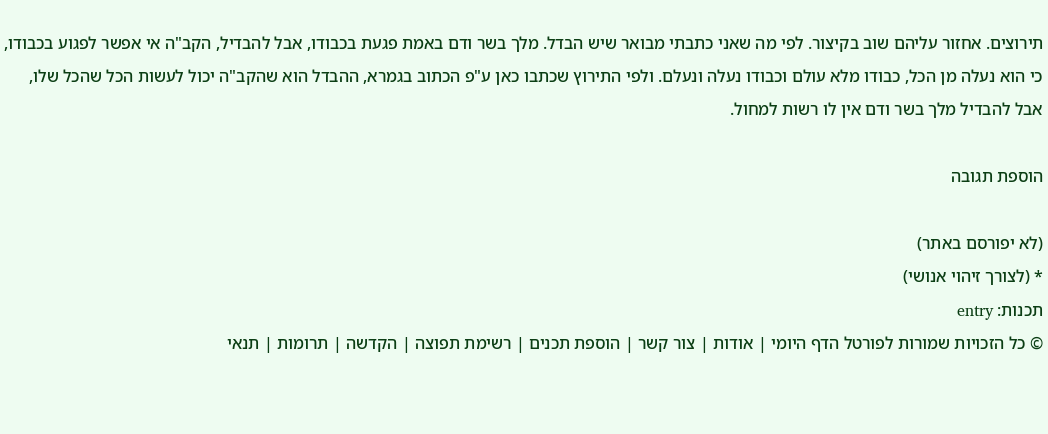תירוצים. אחזור עליהם שוב בקיצור. לפי מה שאני כתבתי מבואר שיש הבדל. מלך בשר ודם באמת פגעת בכבודו, אבל להבדיל, הקב"ה אי אפשר לפגוע בכבודו, כי הוא נעלה מן הכל, כבודו מלא עולם וכבודו נעלה ונעלם. ולפי התירוץ שכתבו כאן ע"פ הכתוב בגמרא, ההבדל הוא שהקב"ה יכול לעשות הכל שהכל שלו, אבל להבדיל מלך בשר ודם אין לו רשות למחול.

הוספת תגובה

(לא יפורסם באתר)
* (לצורך זיהוי אנושי)
תכנות: entry
© כל הזכויות שמורות לפורטל הדף היומי | אודות | צור קשר | הוספת תכנים | רשימת תפוצה | הקדשה | תרומות | תנאי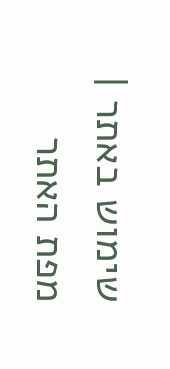שימוש באתר | מפת האתר